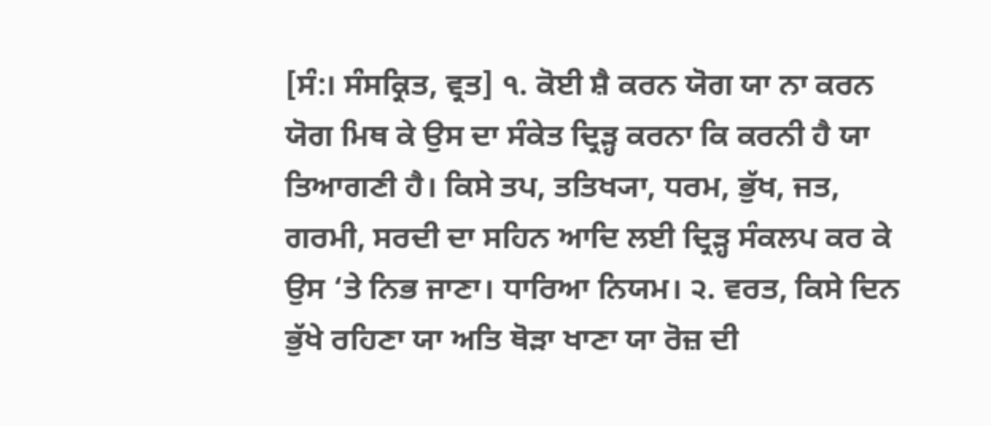[ਸੰ:। ਸੰਸਕ੍ਰਿਤ, ਵ੍ਰਤ] ੧. ਕੋਈ ਸ਼ੈ ਕਰਨ ਯੋਗ ਯਾ ਨਾ ਕਰਨ ਯੋਗ ਮਿਥ ਕੇ ਉਸ ਦਾ ਸੰਕੇਤ ਦ੍ਰਿੜ੍ਹ ਕਰਨਾ ਕਿ ਕਰਨੀ ਹੈ ਯਾ ਤਿਆਗਣੀ ਹੈ। ਕਿਸੇ ਤਪ, ਤਤਿਖ੍ਯਾ, ਧਰਮ, ਭੁੱਖ, ਜਤ, ਗਰਮੀ, ਸਰਦੀ ਦਾ ਸਹਿਨ ਆਦਿ ਲਈ ਦ੍ਰਿੜ੍ਹ ਸੰਕਲਪ ਕਰ ਕੇ ਉਸ ‘ਤੇ ਨਿਭ ਜਾਣਾ। ਧਾਰਿਆ ਨਿਯਮ। ੨. ਵਰਤ, ਕਿਸੇ ਦਿਨ ਭੁੱਖੇ ਰਹਿਣਾ ਯਾ ਅਤਿ ਥੋੜਾ ਖਾਣਾ ਯਾ ਰੋਜ਼ ਦੀ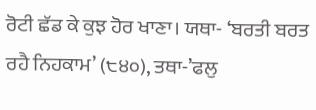ਰੋਟੀ ਛੱਡ ਕੇ ਕੁਝ ਹੋਰ ਖਾਣਾ। ਯਥਾ- ‘ਬਰਤੀ ਬਰਤ ਰਹੈ ਨਿਹਕਾਮ’ (੮੪੦), ਤਥਾ-’ਫਲੁ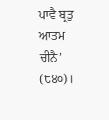ਪਾਵੈ ਬ੍ਰਤੁ ਆਤਮ ਚੀਨੈ’ (੮੪੦)।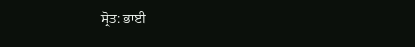ਸ੍ਰੋਤ: ਭਾਈ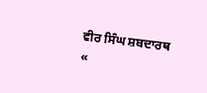ਵੀਰ ਸਿੰਘ ਸ਼ਬਦਾਰਥ
«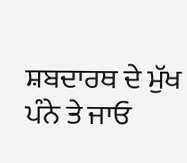ਸ਼ਬਦਾਰਥ ਦੇ ਮੁੱਖ ਪੰਨੇ ਤੇ ਜਾਓ